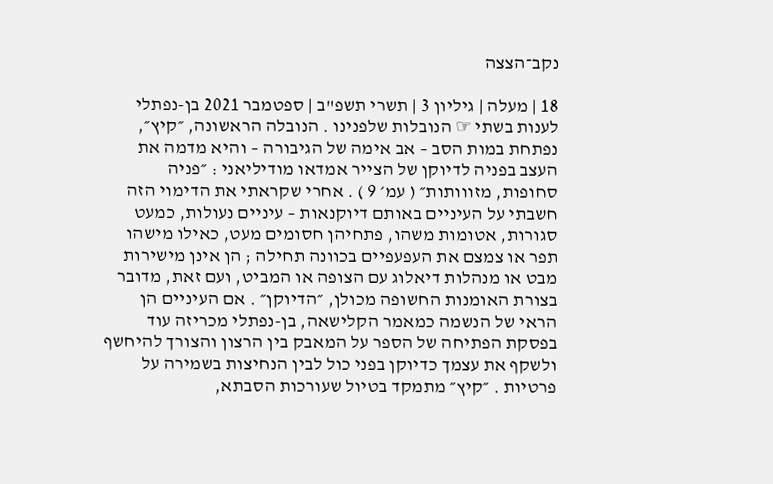נקב־הצצה

18 | מעלה | גיליון 3 | תשרי תשפ"ב | ספטמבר 2021 בן-נפתלי לענות בשתי ☞ הנובלות שלפנינו . הנובלה הראשונה, ״קיץ״, נפתחת במות הסב – אב אימה של הגיבורה – והיא מדמה את העצב בפניה לדיוקן של הצייר אמדאו מודיליאני : ״פניה סחופות, מזווותות״ ( עמ׳ 9 ) . אחרי שקראתי את הדימוי הזה חשבתי על העיניים באותם דיוקנאות – עיניים נעולות, כמעט סגורות, אטומות משהו, פתחיהן חסומים מעט, כאילו מישהו תפר או צמצם את העפעפיים בכוונה תחילה ; הן אינן מישירות מבט או מנהלות דיאלוג עם הצופה או המביט, ועם זאת, מדובר בצורת האומנות החשופה מכולן, ״הדיוקן״ . אם העיניים הן הראי של הנשמה כמאמר הקלישאה, בן-נפתלי מכריזה עוד בפסקת הפתיחה של הספר על המאבק בין הרצון והצורך להיחשף ולשקף את עצמך כדיוקן בפני כול לבין הנחיצות בשמירה על פרטיות . ״קיץ״ מתמקד בטיול שעורכות הסבתא,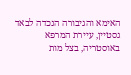האימא והגיבורה הנכדה לבאד גסטיין, עיירת המרפא באוסטריה, בצל מות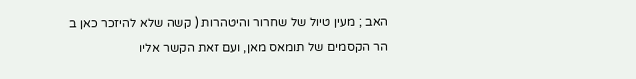האב ; מעין טיול של שחרור והיטהרות ( קשה שלא להיזכר כאן ב הר הקסמים של תומאס מאן, ועם זאת הקשר אליו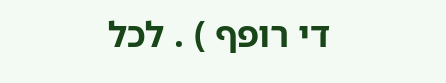די רופף ) . לכל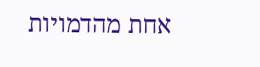אחת מהדמויות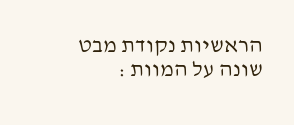הראשיות נקודת מבט שונה על המוות :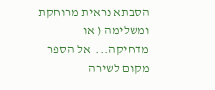הסבתא נראית מרוחקת ומשלימה ( או מדחיקה...  אל הספר
מקום לשירה